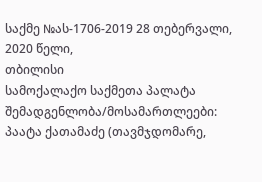საქმე №ას-1706-2019 28 თებერვალი, 2020 წელი,
თბილისი
სამოქალაქო საქმეთა პალატა
შემადგენლობა/მოსამართლეები:
პაატა ქათამაძე (თავმჯდომარე,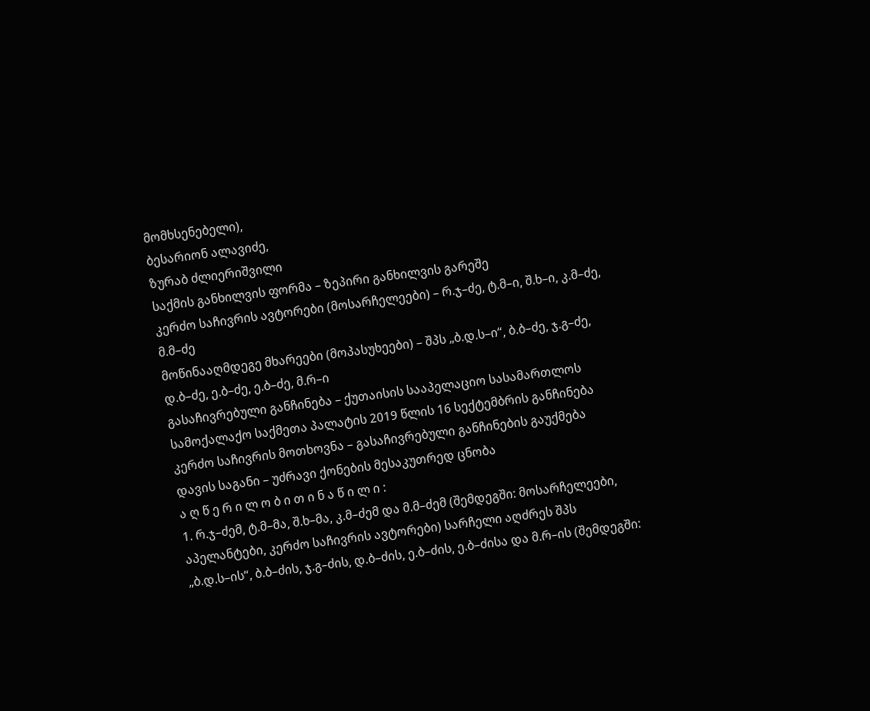მომხსენებელი),
ბესარიონ ალავიძე,
ზურაბ ძლიერიშვილი
საქმის განხილვის ფორმა – ზეპირი განხილვის გარეშე
კერძო საჩივრის ავტორები (მოსარჩელეები) – რ.ჯ–ძე, ტ.მ–ი, შ.ხ–ი, კ.მ–ძე, მ.მ–ძე
მოწინააღმდეგე მხარეები (მოპასუხეები) – შპს „ბ.დ.ს–ი“, ბ.ბ–ძე, ჯ.გ–ძე, დ.ბ–ძე, ე.ბ–ძე, ე.ბ–ძე, მ.რ–ი
გასაჩივრებული განჩინება – ქუთაისის სააპელაციო სასამართლოს სამოქალაქო საქმეთა პალატის 2019 წლის 16 სექტემბრის განჩინება
კერძო საჩივრის მოთხოვნა – გასაჩივრებული განჩინების გაუქმება
დავის საგანი – უძრავი ქონების მესაკუთრედ ცნობა
ა ღ წ ე რ ი ლ ო ბ ი თ ი ნ ა წ ი ლ ი :
1. რ.ჯ–ძემ, ტ.მ–მა, შ.ხ–მა, კ.მ–ძემ და მ.მ–ძემ (შემდეგში: მოსარჩელეები, აპელანტები, კერძო საჩივრის ავტორები) სარჩელი აღძრეს შპს „ბ.დ.ს–ის“, ბ.ბ–ძის, ჯ.გ–ძის, დ.ბ–ძის, ე.ბ–ძის, ე.ბ–ძისა და მ.რ–ის (შემდეგში: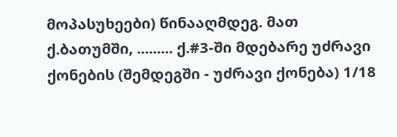მოპასუხეები) წინააღმდეგ. მათ ქ.ბათუმში, ......... ქ.#3-ში მდებარე უძრავი ქონების (შემდეგში - უძრავი ქონება) 1/18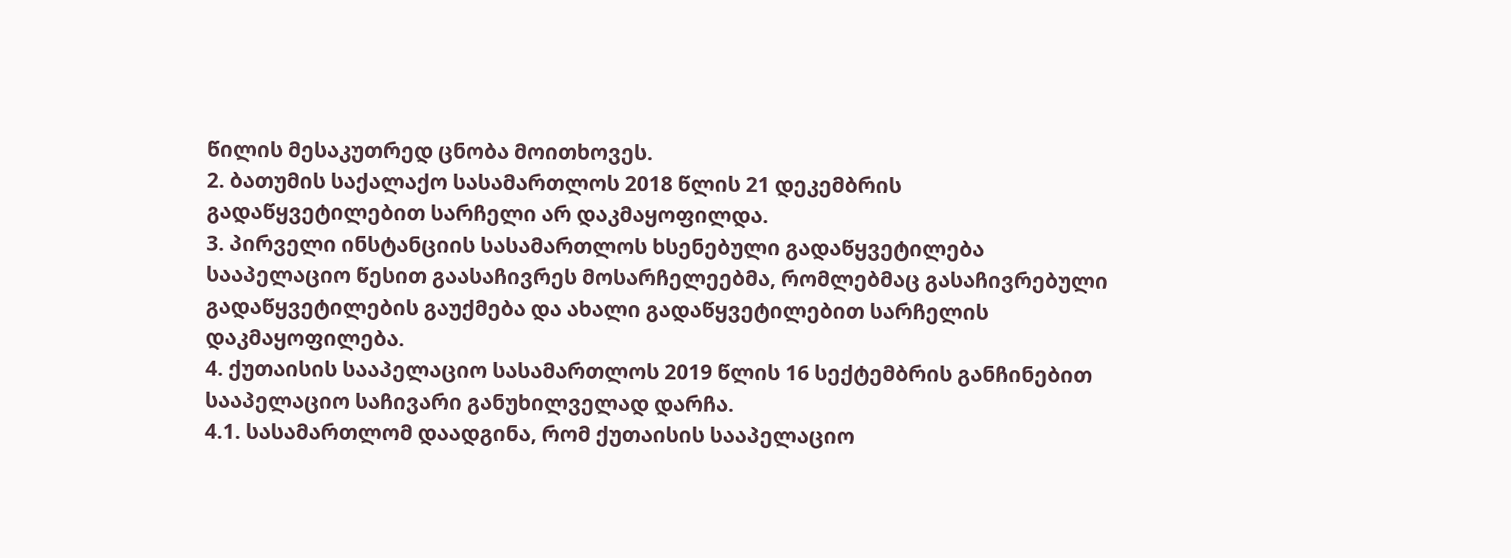წილის მესაკუთრედ ცნობა მოითხოვეს.
2. ბათუმის საქალაქო სასამართლოს 2018 წლის 21 დეკემბრის გადაწყვეტილებით სარჩელი არ დაკმაყოფილდა.
3. პირველი ინსტანციის სასამართლოს ხსენებული გადაწყვეტილება სააპელაციო წესით გაასაჩივრეს მოსარჩელეებმა, რომლებმაც გასაჩივრებული გადაწყვეტილების გაუქმება და ახალი გადაწყვეტილებით სარჩელის დაკმაყოფილება.
4. ქუთაისის სააპელაციო სასამართლოს 2019 წლის 16 სექტემბრის განჩინებით სააპელაციო საჩივარი განუხილველად დარჩა.
4.1. სასამართლომ დაადგინა, რომ ქუთაისის სააპელაციო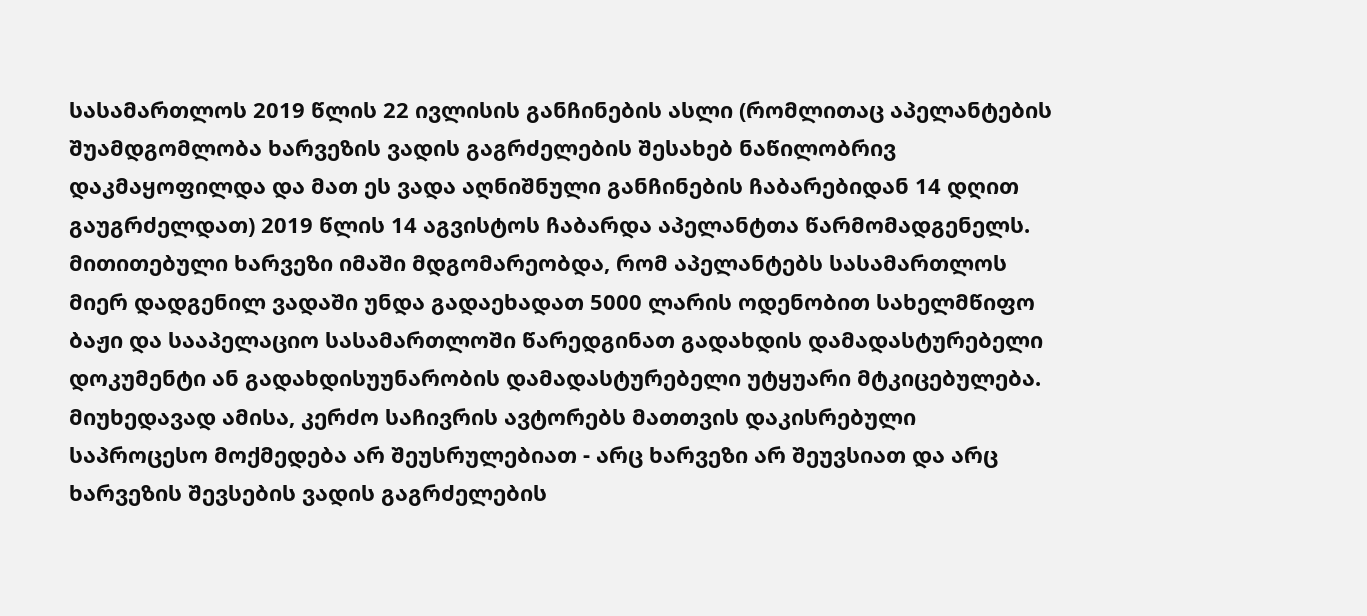სასამართლოს 2019 წლის 22 ივლისის განჩინების ასლი (რომლითაც აპელანტების შუამდგომლობა ხარვეზის ვადის გაგრძელების შესახებ ნაწილობრივ დაკმაყოფილდა და მათ ეს ვადა აღნიშნული განჩინების ჩაბარებიდან 14 დღით გაუგრძელდათ) 2019 წლის 14 აგვისტოს ჩაბარდა აპელანტთა წარმომადგენელს. მითითებული ხარვეზი იმაში მდგომარეობდა, რომ აპელანტებს სასამართლოს მიერ დადგენილ ვადაში უნდა გადაეხადათ 5000 ლარის ოდენობით სახელმწიფო ბაჟი და სააპელაციო სასამართლოში წარედგინათ გადახდის დამადასტურებელი დოკუმენტი ან გადახდისუუნარობის დამადასტურებელი უტყუარი მტკიცებულება. მიუხედავად ამისა, კერძო საჩივრის ავტორებს მათთვის დაკისრებული საპროცესო მოქმედება არ შეუსრულებიათ - არც ხარვეზი არ შეუვსიათ და არც ხარვეზის შევსების ვადის გაგრძელების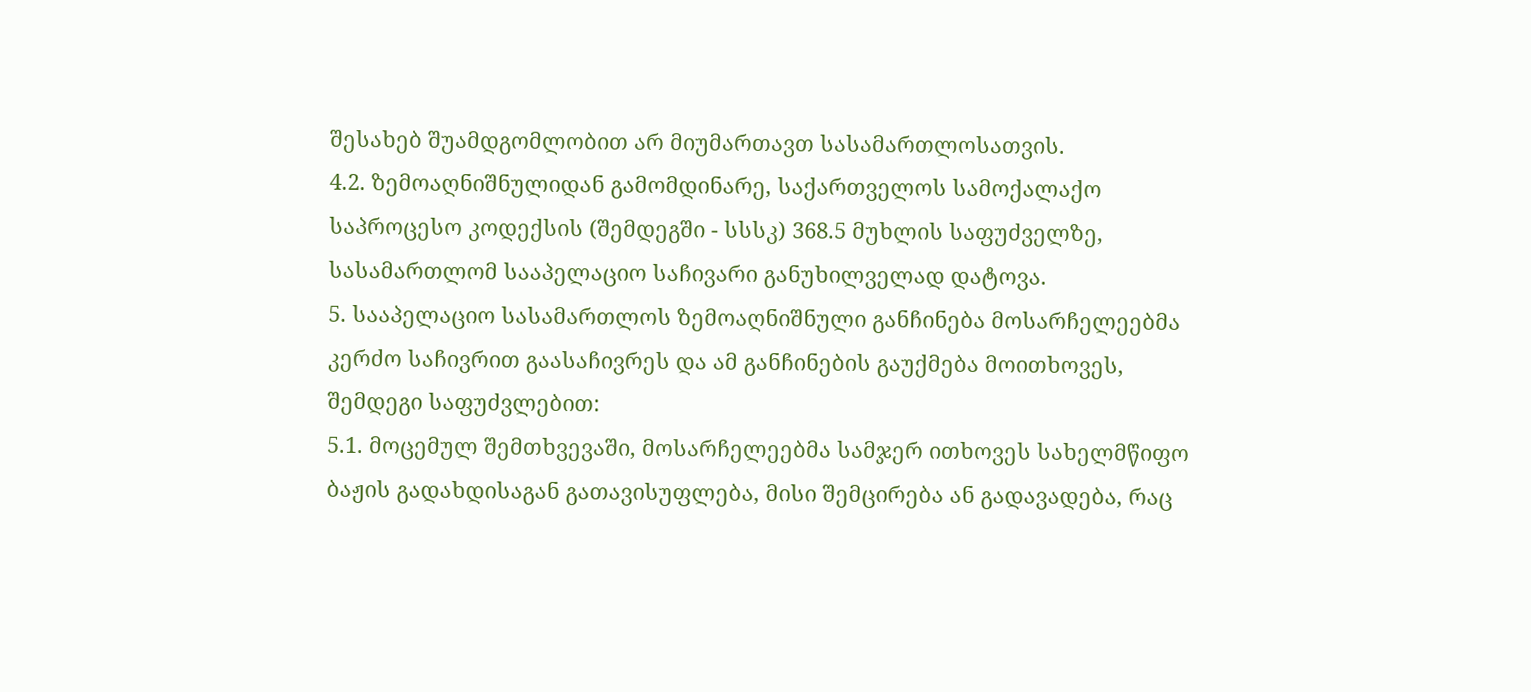შესახებ შუამდგომლობით არ მიუმართავთ სასამართლოსათვის.
4.2. ზემოაღნიშნულიდან გამომდინარე, საქართველოს სამოქალაქო საპროცესო კოდექსის (შემდეგში - სსსკ) 368.5 მუხლის საფუძველზე, სასამართლომ სააპელაციო საჩივარი განუხილველად დატოვა.
5. სააპელაციო სასამართლოს ზემოაღნიშნული განჩინება მოსარჩელეებმა კერძო საჩივრით გაასაჩივრეს და ამ განჩინების გაუქმება მოითხოვეს, შემდეგი საფუძვლებით:
5.1. მოცემულ შემთხვევაში, მოსარჩელეებმა სამჯერ ითხოვეს სახელმწიფო ბაჟის გადახდისაგან გათავისუფლება, მისი შემცირება ან გადავადება, რაც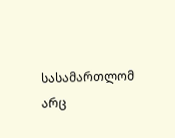სასამართლომ არც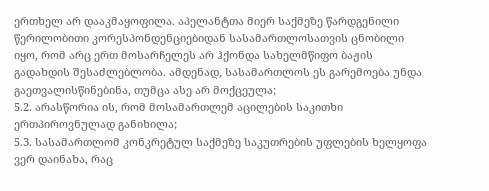ერთხელ არ დააკმაყოფილა. აპელანტთა მიერ საქმეზე წარდგენილი წერილობითი კორესპონდენციებიდან სასამართლოსათვის ცნობილი იყო, რომ არც ერთ მოსარჩელეს არ ჰქონდა სახელმწიფო ბაჟის გადახდის შესაძლებლობა. ამდენად, სასამართლოს ეს გარემოება უნდა გაეთვალისწინებინა, თუმცა ასე არ მოქცეულა;
5.2. არასწორია ის, რომ მოსამართლემ აცილების საკითხი ერთპიროვნულად განიხილა;
5.3. სასამართლომ კონკრეტულ საქმეზე საკუთრების უფლების ხელყოფა ვერ დაინახა, რაც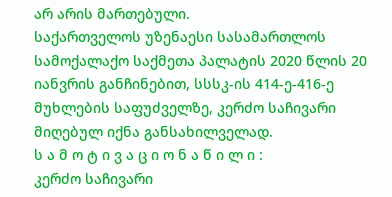არ არის მართებული.
საქართველოს უზენაესი სასამართლოს სამოქალაქო საქმეთა პალატის 2020 წლის 20 იანვრის განჩინებით, სსსკ-ის 414-ე-416-ე მუხლების საფუძველზე, კერძო საჩივარი მიღებულ იქნა განსახილველად.
ს ა მ ო ტ ი ვ ა ც ი ო ნ ა წ ი ლ ი :
კერძო საჩივარი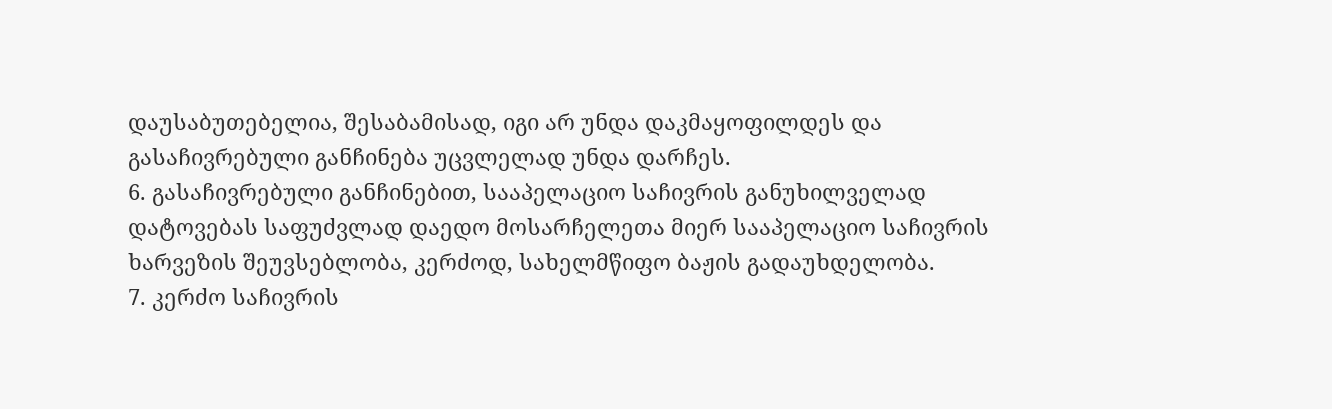დაუსაბუთებელია, შესაბამისად, იგი არ უნდა დაკმაყოფილდეს და გასაჩივრებული განჩინება უცვლელად უნდა დარჩეს.
6. გასაჩივრებული განჩინებით, სააპელაციო საჩივრის განუხილველად დატოვებას საფუძვლად დაედო მოსარჩელეთა მიერ სააპელაციო საჩივრის ხარვეზის შეუვსებლობა, კერძოდ, სახელმწიფო ბაჟის გადაუხდელობა.
7. კერძო საჩივრის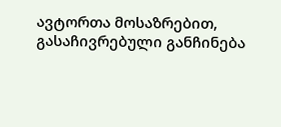ავტორთა მოსაზრებით, გასაჩივრებული განჩინება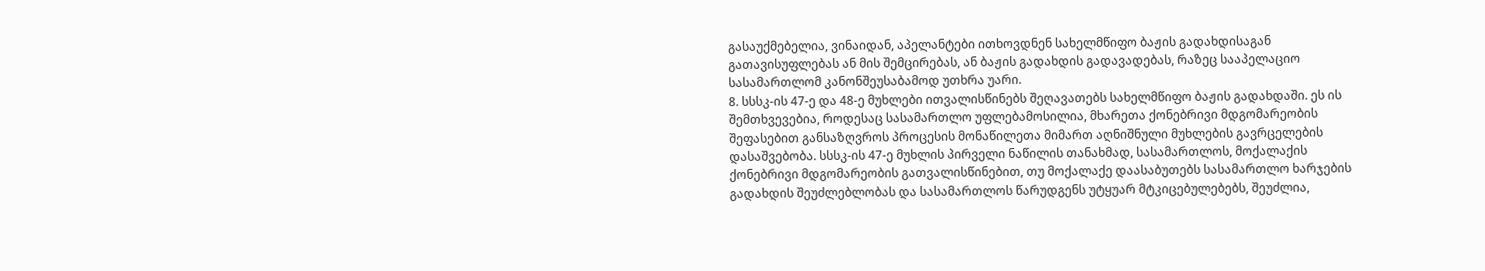გასაუქმებელია, ვინაიდან, აპელანტები ითხოვდნენ სახელმწიფო ბაჟის გადახდისაგან გათავისუფლებას ან მის შემცირებას, ან ბაჟის გადახდის გადავადებას, რაზეც სააპელაციო სასამართლომ კანონშეუსაბამოდ უთხრა უარი.
8. სსსკ-ის 47-ე და 48-ე მუხლები ითვალისწინებს შეღავათებს სახელმწიფო ბაჟის გადახდაში. ეს ის შემთხვევებია, როდესაც სასამართლო უფლებამოსილია, მხარეთა ქონებრივი მდგომარეობის შეფასებით განსაზღვროს პროცესის მონაწილეთა მიმართ აღნიშნული მუხლების გავრცელების დასაშვებობა. სსსკ-ის 47-ე მუხლის პირველი ნაწილის თანახმად, სასამართლოს, მოქალაქის ქონებრივი მდგომარეობის გათვალისწინებით, თუ მოქალაქე დაასაბუთებს სასამართლო ხარჯების გადახდის შეუძლებლობას და სასამართლოს წარუდგენს უტყუარ მტკიცებულებებს, შეუძლია,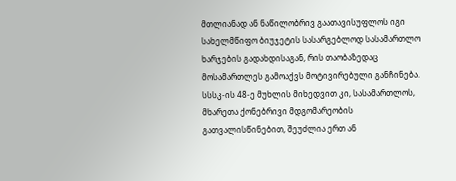მთლიანად ან ნაწილობრივ გაათავისუფლოს იგი სახელმწიფო ბიუჯეტის სასარგებლოდ სასამართლო ხარჯების გადახდისაგან, რის თაობაზედაც მოსამართლეს გამოაქვს მოტივირებული განჩინება. სსსკ-ის 48-ე მუხლის მიხედვით კი, სასამართლოს, მხარეთა ქონებრივი მდგომარეობის გათვალისწინებით, შეუძლია ერთ ან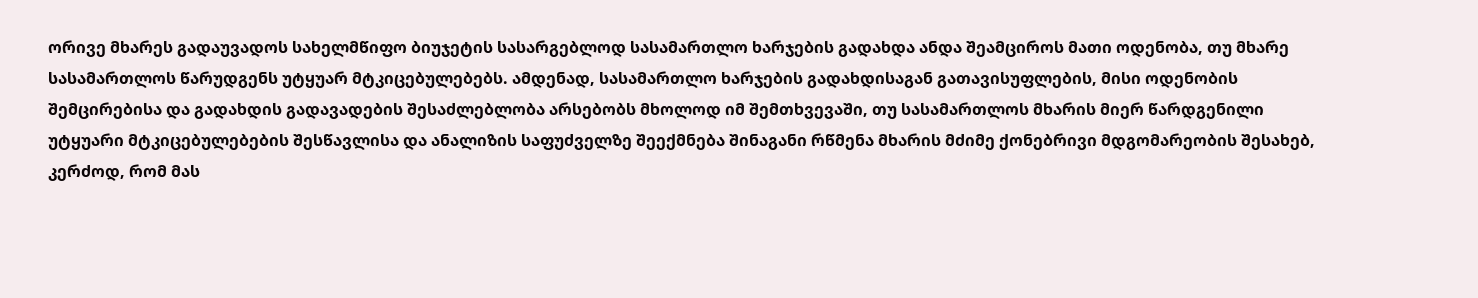ორივე მხარეს გადაუვადოს სახელმწიფო ბიუჯეტის სასარგებლოდ სასამართლო ხარჯების გადახდა ანდა შეამციროს მათი ოდენობა, თუ მხარე სასამართლოს წარუდგენს უტყუარ მტკიცებულებებს. ამდენად, სასამართლო ხარჯების გადახდისაგან გათავისუფლების, მისი ოდენობის შემცირებისა და გადახდის გადავადების შესაძლებლობა არსებობს მხოლოდ იმ შემთხვევაში, თუ სასამართლოს მხარის მიერ წარდგენილი უტყუარი მტკიცებულებების შესწავლისა და ანალიზის საფუძველზე შეექმნება შინაგანი რწმენა მხარის მძიმე ქონებრივი მდგომარეობის შესახებ, კერძოდ, რომ მას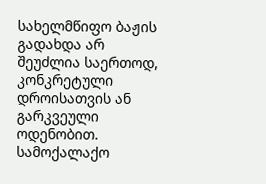სახელმწიფო ბაჟის გადახდა არ შეუძლია საერთოდ, კონკრეტული დროისათვის ან გარკვეული ოდენობით. სამოქალაქო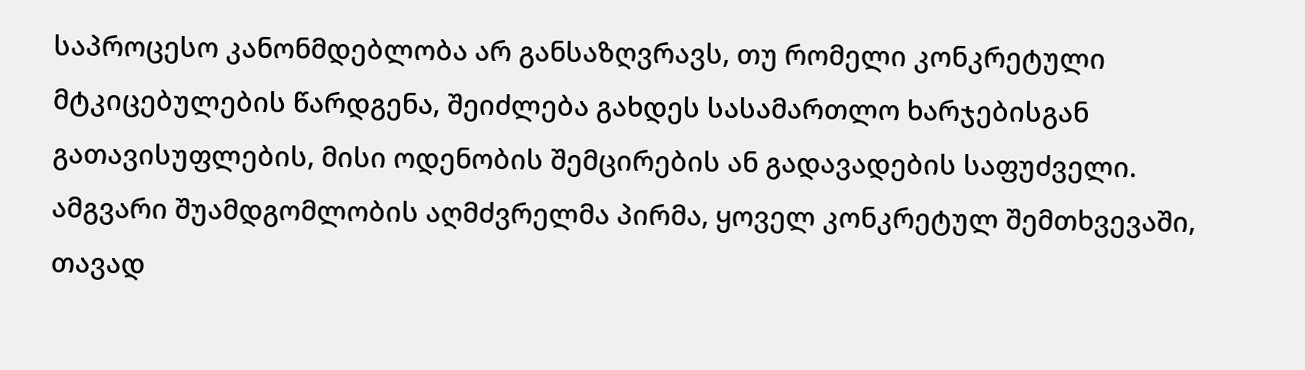საპროცესო კანონმდებლობა არ განსაზღვრავს, თუ რომელი კონკრეტული მტკიცებულების წარდგენა, შეიძლება გახდეს სასამართლო ხარჯებისგან გათავისუფლების, მისი ოდენობის შემცირების ან გადავადების საფუძველი. ამგვარი შუამდგომლობის აღმძვრელმა პირმა, ყოველ კონკრეტულ შემთხვევაში, თავად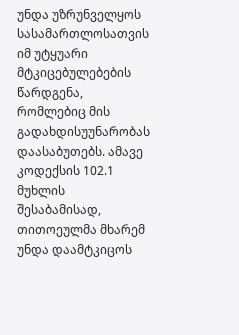უნდა უზრუნველყოს სასამართლოსათვის იმ უტყუარი მტკიცებულებების წარდგენა, რომლებიც მის გადახდისუუნარობას დაასაბუთებს. ამავე კოდექსის 102.1 მუხლის შესაბამისად, თითოეულმა მხარემ უნდა დაამტკიცოს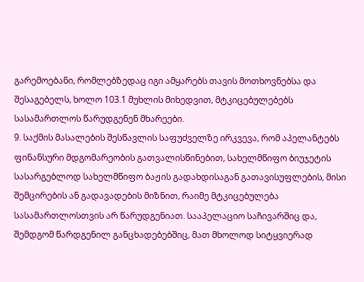გარემოებანი, რომლებზედაც იგი ამყარებს თავის მოთხოვნებსა და შესაგებელს, ხოლო 103.1 მუხლის მიხედვით, მტკიცებულებებს სასამართლოს წარუდგენენ მხარეები.
9. საქმის მასალების შესწავლის საფუძველზე ირკვევა, რომ აპელანტებს ფინანსური მდგომარეობის გათვალისწინებით, სახელმწიფო ბიუჯეტის სასარგებლოდ სახელმწიფო ბაჟის გადახდისაგან გათავისუფლების, მისი შემცირების ან გადავადების მიზნით, რაიმე მტკიცებულება სასამართლოსთვის არ წარუდგენიათ. სააპელაციო საჩივარშიც და, შემდგომ წარდგენილ განცხადებებშიც, მათ მხოლოდ სიტყვიერად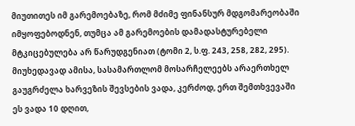მიუთითეს იმ გარემოებაზე, რომ მძიმე ფინანსურ მდგომარეობაში იმყოფებოდნენ, თუმცა ამ გარემოების დამადასტურებელი მტკიცებულება არ წარუდგენიათ (ტომი 2, ს.ფ. 243, 258, 282, 295). მიუხედავად ამისა, სასამართლომ მოსარჩელეებს არაერთხელ გაუგრძელა ხარვეზის შევსების ვადა, კერძოდ, ერთ შემთხვევაში ეს ვადა 10 დღით,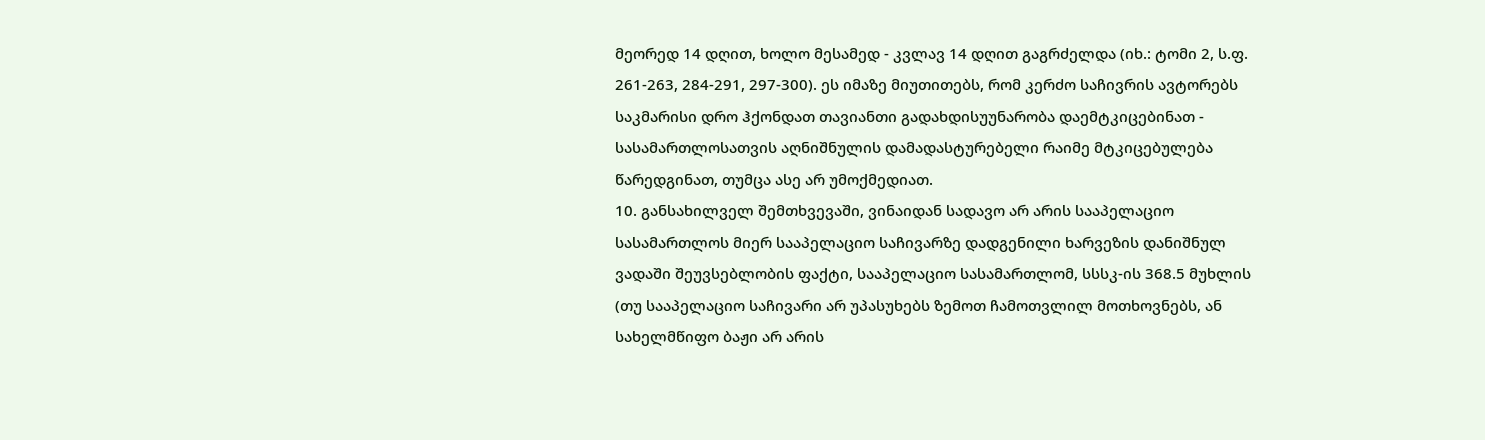მეორედ 14 დღით, ხოლო მესამედ - კვლავ 14 დღით გაგრძელდა (იხ.: ტომი 2, ს.ფ. 261-263, 284-291, 297-300). ეს იმაზე მიუთითებს, რომ კერძო საჩივრის ავტორებს საკმარისი დრო ჰქონდათ თავიანთი გადახდისუუნარობა დაემტკიცებინათ - სასამართლოსათვის აღნიშნულის დამადასტურებელი რაიმე მტკიცებულება წარედგინათ, თუმცა ასე არ უმოქმედიათ.
10. განსახილველ შემთხვევაში, ვინაიდან სადავო არ არის სააპელაციო სასამართლოს მიერ სააპელაციო საჩივარზე დადგენილი ხარვეზის დანიშნულ ვადაში შეუვსებლობის ფაქტი, სააპელაციო სასამართლომ, სსსკ-ის 368.5 მუხლის (თუ სააპელაციო საჩივარი არ უპასუხებს ზემოთ ჩამოთვლილ მოთხოვნებს, ან სახელმწიფო ბაჟი არ არის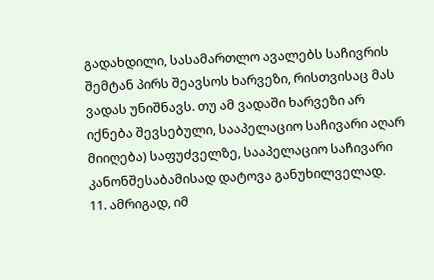გადახდილი, სასამართლო ავალებს საჩივრის შემტან პირს შეავსოს ხარვეზი, რისთვისაც მას ვადას უნიშნავს. თუ ამ ვადაში ხარვეზი არ იქნება შევსებული, სააპელაციო საჩივარი აღარ მიიღება) საფუძველზე, სააპელაციო საჩივარი კანონშესაბამისად დატოვა განუხილველად.
11. ამრიგად, იმ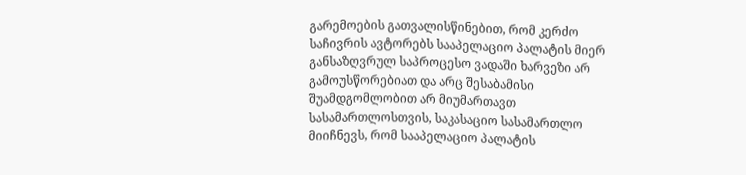გარემოების გათვალისწინებით, რომ კერძო საჩივრის ავტორებს სააპელაციო პალატის მიერ განსაზღვრულ საპროცესო ვადაში ხარვეზი არ გამოუსწორებიათ და არც შესაბამისი შუამდგომლობით არ მიუმართავთ სასამართლოსთვის, საკასაციო სასამართლო მიიჩნევს, რომ სააპელაციო პალატის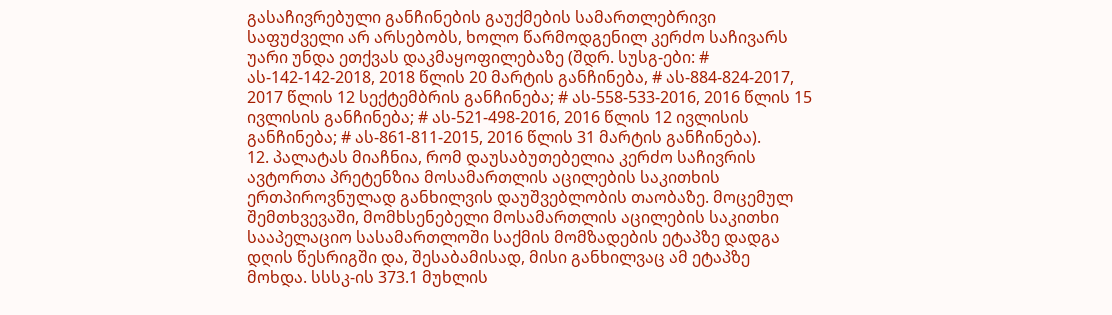გასაჩივრებული განჩინების გაუქმების სამართლებრივი საფუძველი არ არსებობს, ხოლო წარმოდგენილ კერძო საჩივარს უარი უნდა ეთქვას დაკმაყოფილებაზე (შდრ. სუსგ-ები: # ას-142-142-2018, 2018 წლის 20 მარტის განჩინება, # ას-884-824-2017, 2017 წლის 12 სექტემბრის განჩინება; # ას-558-533-2016, 2016 წლის 15 ივლისის განჩინება; # ას-521-498-2016, 2016 წლის 12 ივლისის განჩინება; # ას-861-811-2015, 2016 წლის 31 მარტის განჩინება).
12. პალატას მიაჩნია, რომ დაუსაბუთებელია კერძო საჩივრის ავტორთა პრეტენზია მოსამართლის აცილების საკითხის ერთპიროვნულად განხილვის დაუშვებლობის თაობაზე. მოცემულ შემთხვევაში, მომხსენებელი მოსამართლის აცილების საკითხი სააპელაციო სასამართლოში საქმის მომზადების ეტაპზე დადგა დღის წესრიგში და, შესაბამისად, მისი განხილვაც ამ ეტაპზე მოხდა. სსსკ-ის 373.1 მუხლის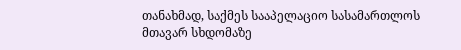თანახმად, საქმეს სააპელაციო სასამართლოს მთავარ სხდომაზე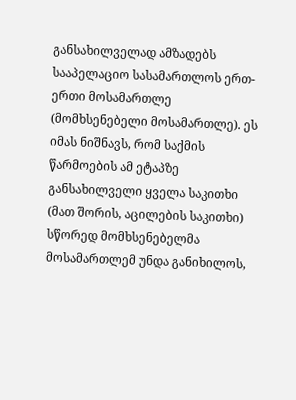განსახილველად ამზადებს სააპელაციო სასამართლოს ერთ-ერთი მოსამართლე (მომხსენებელი მოსამართლე). ეს იმას ნიშნავს, რომ საქმის წარმოების ამ ეტაპზე განსახილველი ყველა საკითხი (მათ შორის, აცილების საკითხი) სწორედ მომხსენებელმა მოსამართლემ უნდა განიხილოს,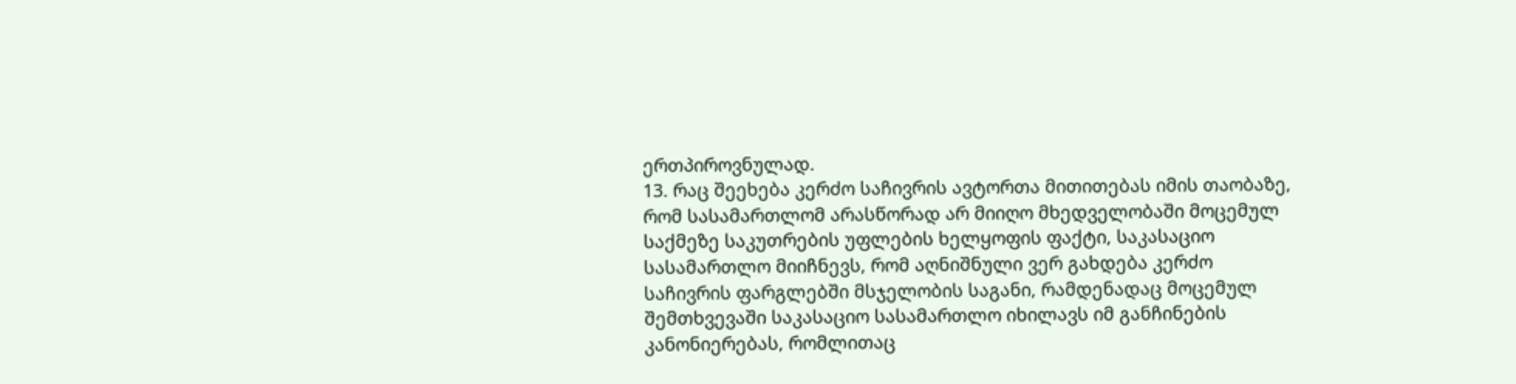ერთპიროვნულად.
13. რაც შეეხება კერძო საჩივრის ავტორთა მითითებას იმის თაობაზე, რომ სასამართლომ არასწორად არ მიიღო მხედველობაში მოცემულ საქმეზე საკუთრების უფლების ხელყოფის ფაქტი, საკასაციო სასამართლო მიიჩნევს, რომ აღნიშნული ვერ გახდება კერძო საჩივრის ფარგლებში მსჯელობის საგანი, რამდენადაც მოცემულ შემთხვევაში საკასაციო სასამართლო იხილავს იმ განჩინების კანონიერებას, რომლითაც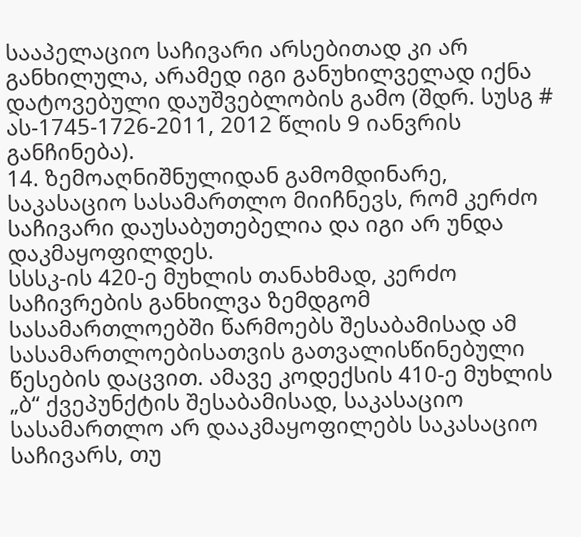სააპელაციო საჩივარი არსებითად კი არ განხილულა, არამედ იგი განუხილველად იქნა დატოვებული დაუშვებლობის გამო (შდრ. სუსგ # ას-1745-1726-2011, 2012 წლის 9 იანვრის განჩინება).
14. ზემოაღნიშნულიდან გამომდინარე, საკასაციო სასამართლო მიიჩნევს, რომ კერძო საჩივარი დაუსაბუთებელია და იგი არ უნდა დაკმაყოფილდეს.
სსსკ-ის 420-ე მუხლის თანახმად, კერძო საჩივრების განხილვა ზემდგომ სასამართლოებში წარმოებს შესაბამისად ამ სასამართლოებისათვის გათვალისწინებული წესების დაცვით. ამავე კოდექსის 410-ე მუხლის „ბ“ ქვეპუნქტის შესაბამისად, საკასაციო სასამართლო არ დააკმაყოფილებს საკასაციო საჩივარს, თუ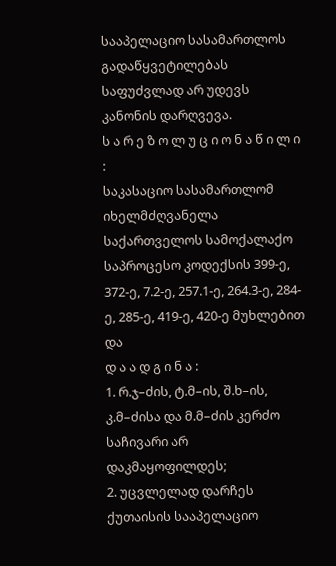სააპელაციო სასამართლოს გადაწყვეტილებას საფუძვლად არ უდევს კანონის დარღვევა.
ს ა რ ე ზ ო ლ უ ც ი ო ნ ა წ ი ლ ი :
საკასაციო სასამართლომ იხელმძღვანელა საქართველოს სამოქალაქო საპროცესო კოდექსის 399-ე, 372-ე, 7.2-ე, 257.1-ე, 264.3-ე, 284-ე, 285-ე, 419-ე, 420-ე მუხლებით და
დ ა ა დ გ ი ნ ა :
1. რ.ჯ–ძის, ტ.მ–ის, შ.ხ–ის, კ.მ–ძისა და მ.მ–ძის კერძო საჩივარი არ დაკმაყოფილდეს;
2. უცვლელად დარჩეს ქუთაისის სააპელაციო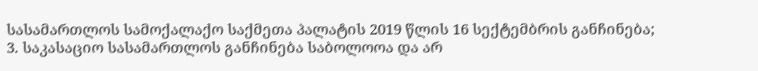სასამართლოს სამოქალაქო საქმეთა პალატის 2019 წლის 16 სექტემბრის განჩინება;
3. საკასაციო სასამართლოს განჩინება საბოლოოა და არ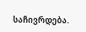საჩივრდება.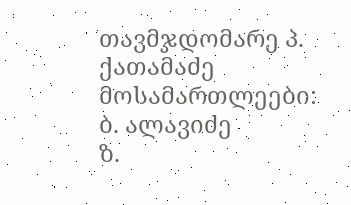თავმჯდომარე პ. ქათამაძე
მოსამართლეები: ბ. ალავიძე
ზ.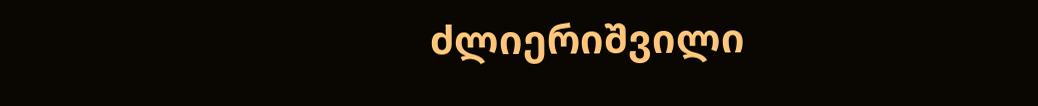ძლიერიშვილი